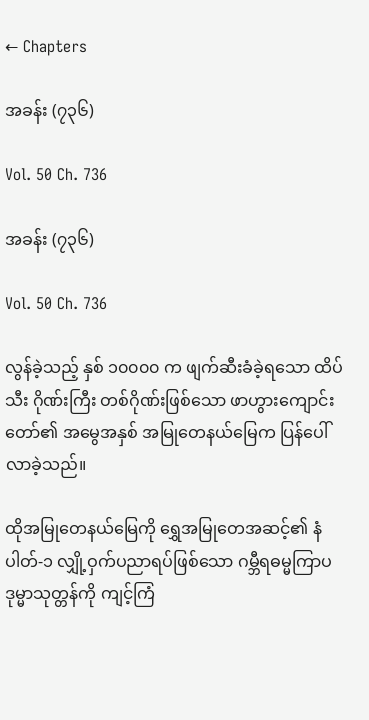← Chapters

အခန်း (၇၃၆)

Vol. 50 Ch. 736

အခန်း (၇၃၆)

Vol. 50 Ch. 736

လွန်ခဲ့သည့် နှစ် ၁၀၀၀၀ က ဖျက်ဆီးခံခဲ့ရသော ထိပ်သီး ဂိုဏ်းကြီး တစ်ဂိုဏ်းဖြစ်သော ဖာဟွားကျောင်းတော်၏ အမွေအနှစ် အမြုတေနယ်မြေက ပြန်ပေါ်လာခဲ့သည်။

ထိုအမြုတေနယ်မြေကို ရွှေအမြုတေအဆင့်၏ နံပါတ်-၁ လျှို့ဝှက်ပညာရပ်ဖြစ်သော ဂမ္ဘီရဓမ္မကြာပဒုမ္မာသုတ္တန်ကို ကျင့်ကြံ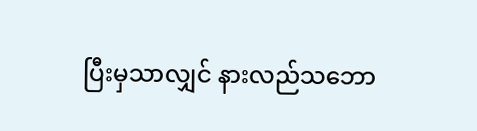ပြီးမှသာလျှင် နားလည်သဘော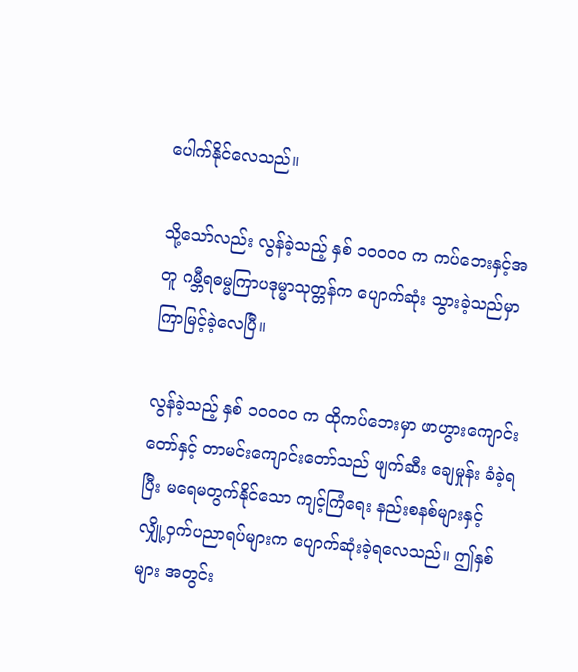ပေါက်နိုင်လေသည်။

သို့သော်လည်း လွန်ခဲ့သည့် နှစ် ၁၀၀၀၀ က ကပ်ဘေးနှင့်အတူ ဂမ္ဘီရဓမ္မကြာပဒုမ္မာသုတ္တန်က ပျောက်ဆုံး သွားခဲ့သည်မှာ ကြာမြင့်ခဲ့လေပြီ။

လွန်ခဲ့သည့် နှစ် ၁၀၀၀၀ က ထိုကပ်ဘေးမှာ ဖာဟွားကျောင်းတော်နှင့် တာမင်းကျောင်းတော်သည် ဖျက်ဆီး ချေမှုန်း ခံခဲ့ရပြီး မရေမတွက်နိုင်သော ကျင့်ကြံရေး နည်းစနစ်များနှင့် လျှို့ဝှက်ပညာရပ်များက ပျောက်ဆုံးခဲ့ရလေသည်။ ဤနှစ်များ အတွင်း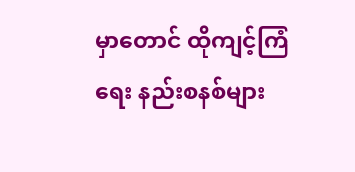မှာတောင် ထိုကျင့်ကြံရေး နည်းစနစ်များ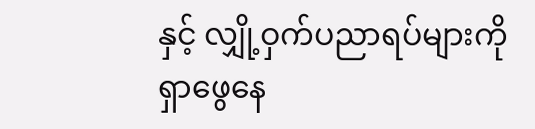နှင့် လျှို့ဝှက်ပညာရပ်များကို ရှာဖွေနေ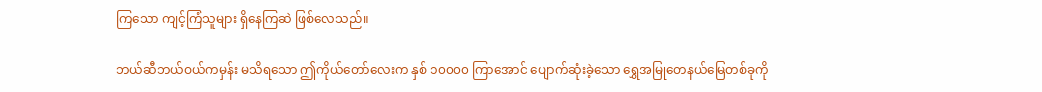ကြသော ကျင့်ကြံသူများ ရှိနေကြဆဲ ဖြစ်လေသည်။

ဘယ်ဆီဘယ်ဝယ်ကမှန်း မသိရသော ဤကိုယ်တော်လေးက နှစ် ၁၀၀၀၀ ကြာအောင် ပျောက်ဆုံးခဲ့သော ရွှေအမြုတေနယ်မြေတစ်ခုကို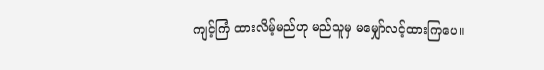ကျင့်ကြံ ထားလိမ့်မည်ဟု မည်သူမှ မမျှော်လင့်ထားကြပေ။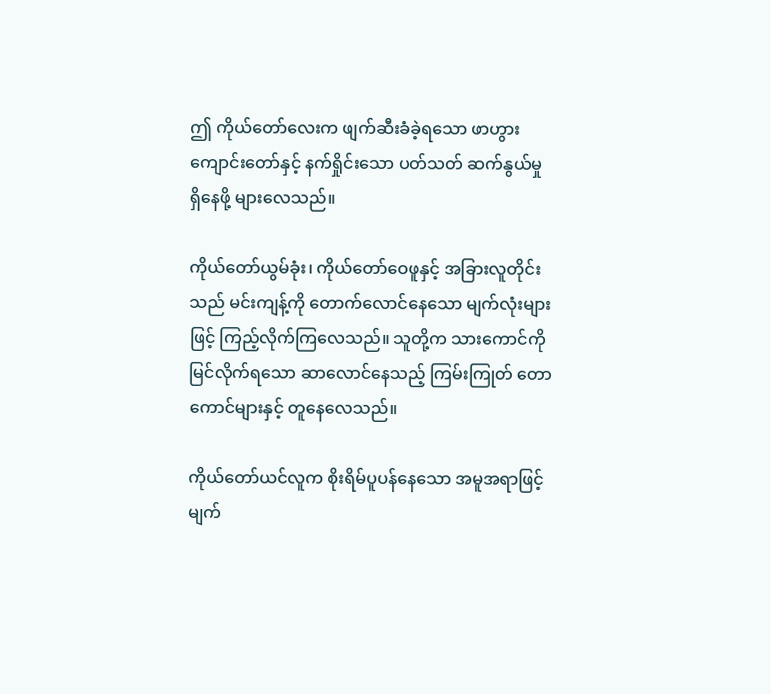ဤ ကိုယ်တော်လေးက ဖျက်ဆီးခံခဲ့ရသော ဖာဟွားကျောင်းတော်နှင့် နက်ရှိုင်းသော ပတ်သတ် ဆက်နွယ်မှု ရှိနေဖို့ များလေသည်။

ကိုယ်တော်ယွမ်ခုံး၊ ကိုယ်တော်ဝေဖူနှင့် အခြားလူတိုင်းသည် မင်းကျန့်ကို တောက်လောင်နေသော မျက်လုံးများဖြင့် ကြည့်လိုက်ကြလေသည်။ သူတို့က သားကောင်ကို မြင်လိုက်ရသော ဆာလောင်နေသည့် ကြမ်းကြုတ် တောကောင်များနှင့် တူနေလေသည်။

ကိုယ်တော်ယင်လူက စိုးရိမ်ပူပန်နေသော အမူအရာဖြင့် မျက်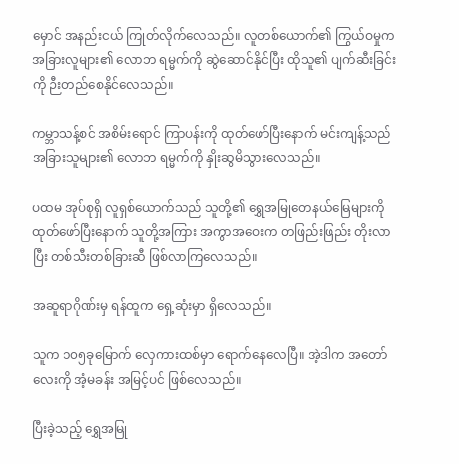မှောင် အနည်းငယ် ကြုတ်လိုက်လေသည်။ လူတစ်ယောက်၏ ကြွယ်ဝမှုက အခြားလူများ၏ လောဘ ရမ္မက်ကို ဆွဲဆောင်နိုင်ပြီး ထိုသူ၏ ပျက်ဆီးခြင်းကို ဉီးတည်စေနိုင်လေသည်။

ကမ္ဘာသန့်စင် အစိမ်းရောင် ကြာပန်းကို ထုတ်ဖော်ပြီးနောက် မင်းကျန့်သည် အခြားသူများ၏ လောဘ ရမ္မက်ကို နှိုးဆွမိသွားလေသည်။

ပထမ အုပ်စုရှိ လူရှစ်ယောက်သည် သူတို့၏ ရွှေအမြုတေနယ်မြေများကို ထုတ်ဖော်ပြီးနောက် သူတို့အကြား အကွာအဝေးက တဖြည်းဖြည်း တိုးလာပြီး တစ်သီးတစ်ခြားဆီ ဖြစ်လာကြလေသည်။

အဆူရာဂိုဏ်းမှ ရန်ထူက ရှေ့ဆုံးမှာ ရှိလေသည်။

သူက ၁၀၅ခုမြောက် လှေကားထစ်မှာ ရောက်နေလေပြီ။ အဲ့ဒါက အတော်လေးကို အံ့မခန်း အမြင့်ပင် ဖြစ်လေသည်။

ပြီးခဲ့သည့် ရွှေအမြု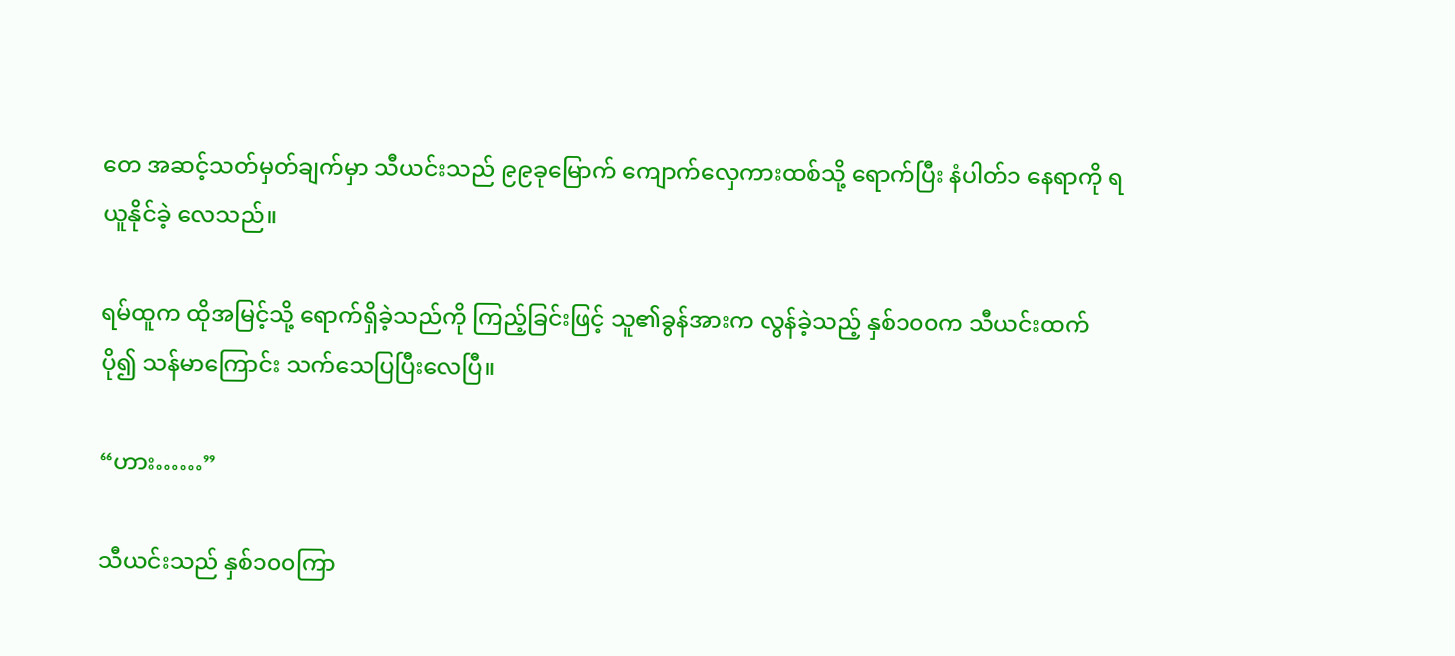တေ အဆင့်သတ်မှတ်ချက်မှာ သီယင်းသည် ၉၉ခုမြောက် ကျောက်လှေကားထစ်သို့ ရောက်ပြီး နံပါတ်၁ နေရာကို ရယူနိုင်ခဲ့ လေသည်။

ရမ်ထူက ထိုအမြင့်သို့ ရောက်ရှိခဲ့သည်ကို ကြည့်ခြင်းဖြင့် သူ၏ခွန်အားက လွန်ခဲ့သည့် နှစ်၁၀၀က သီယင်းထက် ပို၍ သန်မာကြောင်း သက်သေပြပြီးလေပြီ။

“ဟား……”

သီယင်းသည် နှစ်၁၀၀ကြာ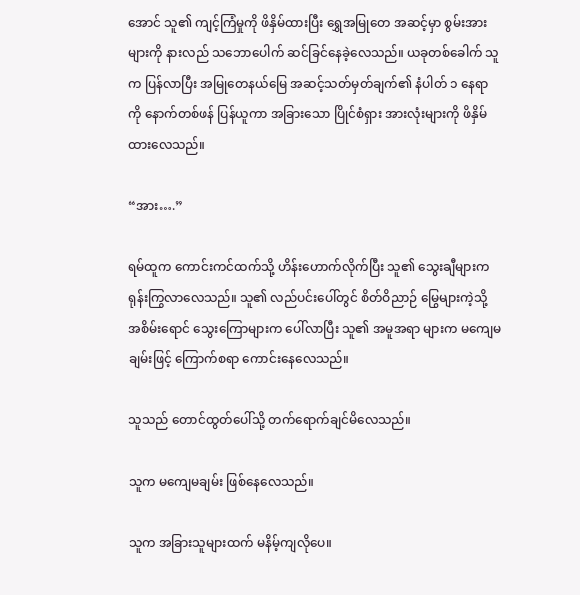အောင် သူ၏ ကျင့်ကြံမှုကို ဖိနှိမ်ထားပြီး ရွှေအမြုတေ အဆင့်မှာ စွမ်းအားများကို နားလည် သဘောပေါက် ဆင်ခြင်နေခဲ့လေသည်။ ယခုတစ်ခေါက် သူက ပြန်လာပြီး အမြုတေနယ်မြေ အဆင့်သတ်မှတ်ချက်၏ နံပါတ် ၁ နေရာကို နောက်တစ်ဖန် ပြန်ယူကာ အခြားသော ပြိုင်စံရှား အားလုံးများကို ဖိနှိမ်ထားလေသည်။

“အား….”

ရမ်ထူက ကောင်းကင်ထက်သို့ ဟိန်းဟောက်လိုက်ပြီး သူ၏ သွေးချီများက ရုန်းကြွလာလေသည်။ သူ၏ လည်ပင်းပေါ်တွင် စိတ်ဝိညာဉ် မြွေများကဲ့သို့ အစိမ်းရောင် သွေးကြောများက ပေါ်လာပြီး သူ၏ အမူအရာ များက မကျေမချမ်းဖြင့် ကြောက်စရာ ကောင်းနေလေသည်။

သူသည် တောင်ထွတ်ပေါ်သို့ တက်ရောက်ချင်မိလေသည်။

သူက မကျေမချမ်း ဖြစ်နေလေသည်။

သူက အခြားသူများထက် မနိမ့်ကျလိုပေ။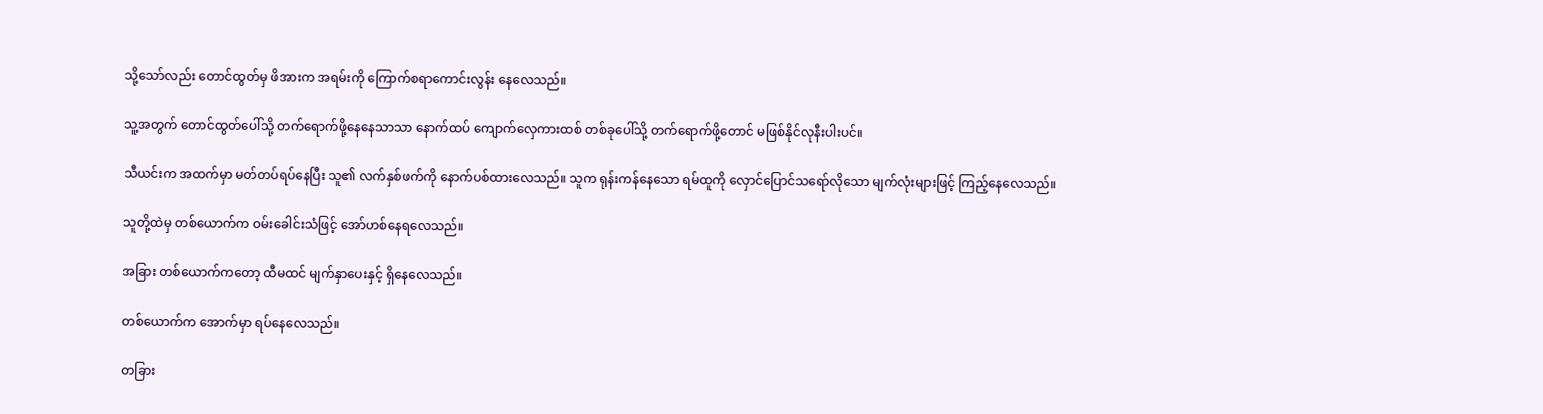သို့သော်လည်း တောင်ထွတ်မှ ဖိအားက အရမ်းကို ကြောက်စရာကောင်းလွန်း နေလေသည်။

သူ့အတွက် တောင်ထွတ်ပေါ်သို့ တက်ရောက်ဖို့နေနေသာသာ နောက်ထပ် ကျောက်လှေကားထစ် တစ်ခုပေါ်သို့ တက်ရောက်ဖို့တောင် မဖြစ်နိုင်လုနီးပါးပင်။

သီယင်းက အထက်မှာ မတ်တပ်ရပ်နေပြီး သူ၏ လက်နှစ်ဖက်ကို နောက်ပစ်ထားလေသည်။ သူက ရုန်းကန်နေသော ရမ်ထူကို လှောင်ပြောင်သရော်လိုသော မျက်လုံးများဖြင့် ကြည့်နေလေသည်။

သူတို့ထဲမှ တစ်ယောက်က ဝမ်းခေါင်းသံဖြင့် အော်ဟစ်နေရလေသည်။

အခြား တစ်ယောက်ကတော့ ထီမထင် မျက်နှာပေးနှင့် ရှိနေလေသည်။

တစ်ယောက်က အောက်မှာ ရပ်နေလေသည်။

တခြား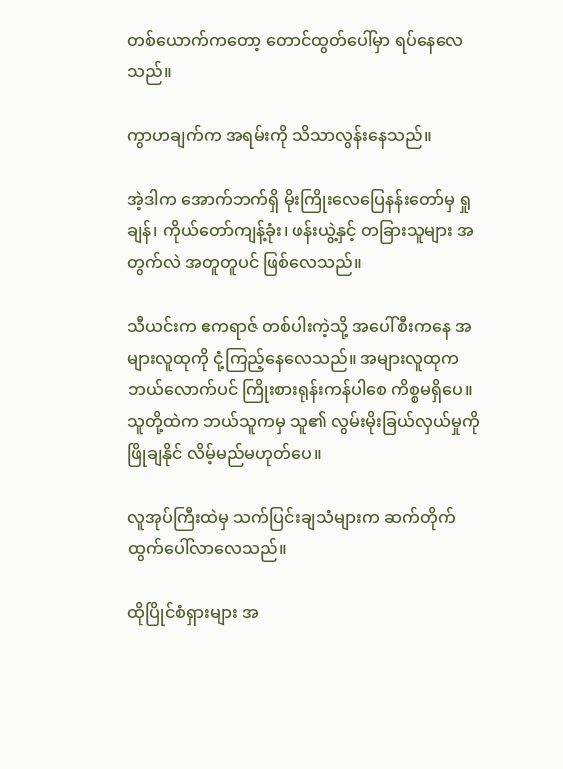တစ်ယောက်ကတော့ တောင်ထွတ်ပေါ်မှာ ရပ်နေလေသည်။

ကွာဟချက်က အရမ်းကို သိသာလွန်းနေသည်။

အဲ့ဒါက အောက်ဘက်ရှိ မိုးကြိုးလေပြေနန်းတော်မှ ရှုချန်၊ ကိုယ်တော်ကျန့်ခုံး၊ ဖန်းယွဲ့နှင့် တခြားသူများ အတွက်လဲ အတူတူပင် ဖြစ်လေသည်။

သီယင်းက ဧကရာဇ် တစ်ပါးကဲ့သို့ အပေါ်စီးကနေ အများလူထုကို ငုံ့ကြည့်နေလေသည်။ အများလူထုက ဘယ်လောက်ပင် ကြိုးစားရုန်းကန်ပါစေ ကိစ္စမရှိပေ။ သူတို့ထဲက ဘယ်သူကမှ သူ၏ လွမ်းမိုးခြယ်လှယ်မှုကို ဖြိုချနိုင် လိမ့်မည်မဟုတ်ပေ။

လူအုပ်ကြီးထဲမှ သက်ပြင်းချသံများက ဆက်တိုက် ထွက်ပေါ်လာလေသည်။

ထိုပြိုင်စံရှားများ အ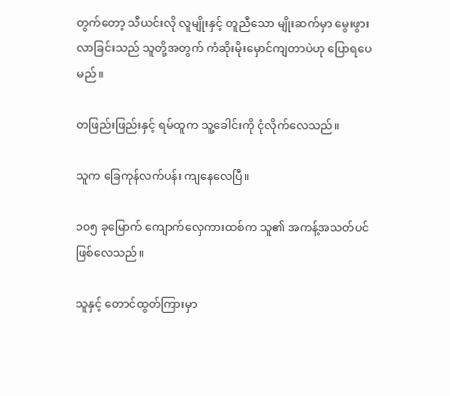တွက်တော့ သီယင်းလို လူမျိုးနှင့် တူညီသော မျိုးဆက်မှာ မွေးဖွားလာခြင်းသည် သူတို့အတွက် ကံဆိုးမိုးမှောင်ကျတာပဲဟု ပြောရပေမည်။

တဖြည်းဖြည်းနှင့် ရမ်ထူက သူ့ခေါင်းကို ငုံလိုက်လေသည်။

သူက ခြေကုန်လက်ပန်း ကျနေလေပြီ။

၁၀၅ ခုမြောက် ကျောက်လှေကားထစ်က သူ၏ အကန့်အသတ်ပင် ဖြစ်လေသည်။

သူနှင့် တောင်ထွတ်ကြားမှာ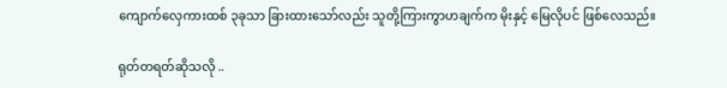ကျောက်လှေကားထစ် ၃ခုသာ ခြားထားသော်လည်း သူတို့ကြားကွာဟချက်က မိုးနှင့် မြေလိုပင် ဖြစ်လေသည်။

ရုတ်တရတ်ဆိုသလို ..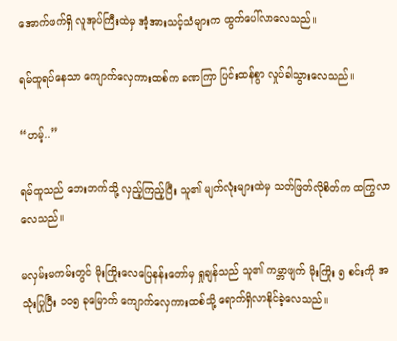အောက်ဖက်ရှိ လူအုပ်ကြီးထဲမှ အံ့အားသင့်သံများက ထွက်ပေါ်လာလေသည်။

ရမ်ထူရပ်နေသာ ကျောက်လှေကားထစ်က ခဏကြာ ပြင်းထန်စွာ လှုပ်ခါသွားလေသည်။

“ဟမ့်..”

ရမ်ထူသည် ဘေးဘက်သို့ လှည့်ကြည့်ပြီး သူ၏ မျက်လုံးများထဲမှ သတ်ဖြတ်လိုစိတ်က ထကြွလာလေသည်။

မလှမ်းမကမ်းတွင် မိုးကြိုးလေပြေနန်းတော်မှ ရှုချန်သည် သူ၏ ကမ္ဘာဖျက် မိုးကြိုး ၅ စင်းကို အသုံးပြုပြီး ၁၀၅ ခုမြောက် ကျောက်လှေကားထစ်သို့ ရောက်ရှိလာနိုင်ခဲ့လေသည်။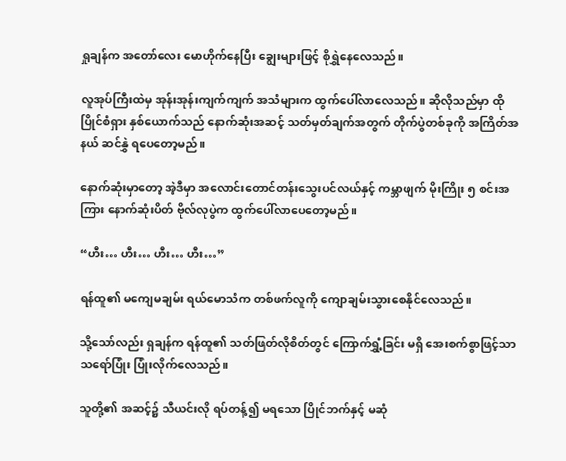ရှုချန်က အတော်လေး မောဟိုက်နေပြီး ချွေးများဖြင့် စိုရွှဲနေလေသည်။

လူအုပ်ကြီးထဲမှ အုန်းအုန်းကျက်ကျက် အသံများက ထွက်ပေါ်လာလေသည်။ ဆိုလိုသည်မှာ ထိုပြိုင်စံရှား နှစ်ယောက်သည် နောက်ဆုံးအဆင့် သတ်မှတ်ချက်အတွက် တိုက်ပွဲတစ်ခုကို အကြိတ်အနယ် ဆင်နွှဲ ရပေတော့မည်။

နောက်ဆုံးမှာတော့ အဲ့ဒီမှာ အလောင်းတောင်တန်းသွေးပင်လယ်နှင့် ကမ္ဘာဖျက် မိုးကြိုး ၅ စင်းအကြား နောက်ဆုံးပိတ် ဗိုလ်လုပွဲက ထွက်ပေါ်လာပေတော့မည်။

“ဟီး… ဟီး… ဟီး… ဟီး…”

ရန်ထူ၏ မကျေမချမ်း ရယ်မောသံက တစ်ဖက်လူကို ကျောချမ်းသွားစေနိုင်လေသည်။

သို့သော်လည်း ရှချန်က ရန်ထူ၏ သတ်ဖြတ်လိုစိတ်တွင် ကြောက်ရွှံ့ခြင်း မရှိ အေးစက်စွာဖြင့်သာ သရော်ပြုံး ပြုံးလိုက်လေသည်။

သူတို့၏ အဆင့်၌ သီယင်းလို ရပ်တန့်၍ မရသော ပြိုင်ဘက်နှင့် မဆုံ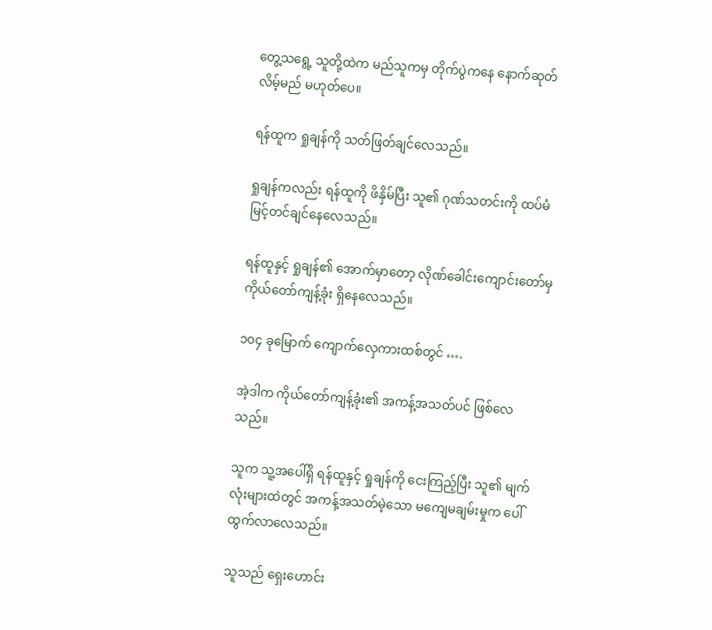တွေ့သရွေ့ သူတို့ထဲက မည်သူကမှ တိုက်ပွဲကနေ နောက်ဆုတ်လိမ့်မည် မဟုတ်ပေ။

ရန်ထူက ရှုချန်ကို သတ်ဖြတ်ချင်လေသည်။

ရှုချန်ကလည်း ရန်ထူကို ဖိနှိမ်ပြီး သူ၏ ဂုဏ်သတင်းကို ထပ်မံ မြင့်တင်ချင်နေလေသည်။

ရန်ထူနှင့် ရှုချန်၏ အောက်မှာတော့ လိုဏ်ခေါင်းကျောင်းတော်မှ ကိုယ်တော်ကျန့်ခုံး ရှိနေလေသည်။

၁၀၄ ခုမြောက် ကျောက်လှေကားထစ်တွင် ….

အဲ့ဒါက ကိုယ်တော်ကျန့်ခုံး၏ အကန့်အသတ်ပင် ဖြစ်လေသည်။

သူက သူ့အပေါ်ရှိ ရန်ထူနှင့် ရှုချန်ကို ငေးကြည့်ပြီး သူ၏ မျက်လုံးများထဲတွင် အကန့်အသတ်မဲ့သော မကျေမချမ်းမှုက ပေါ်ထွက်လာလေသည်။

သူသည် ရှေးဟောင်း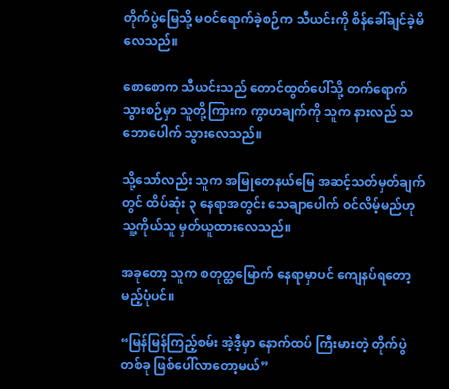တိုက်ပွဲမြေသို့ မဝင်ရောက်ခဲ့စဉ်က သီယင်းကို စိန်ခေါ်ချင်ခဲ့မိလေသည်။

စောစောက သီယင်းသည် တောင်ထွတ်ပေါ်သို့ တက်ရောက်သွားစဉ်မှာ သူတို့ကြားက ကွာဟချက်ကို သူက နားလည် သဘောပေါက် သွားလေသည်။

သို့သော်လည်း သူက အမြုတေနယ်မြေ အဆင့်သတ်မှတ်ချက်တွင် ထိပ်ဆုံး ၃ နေရာအတွင်း သေချာပေါက် ဝင်လိမ့်မည်ဟု သူ့ကိုယ်သူ မှတ်ယူထားလေသည်။

အခုတော့ သူက စတုတ္ထမြောက် နေရာမှာပင် ‌ကျေနပ်ရတော့မည့်ပုံပင်။

“မြန်မြန်ကြည့်စမ်း အဲ့ဒီ့မှာ နောက်ထပ် ကြီးမားတဲ့ တိုက်ပွဲတစ်ခု ဖြစ်ပေါ်လာတော့မယ်”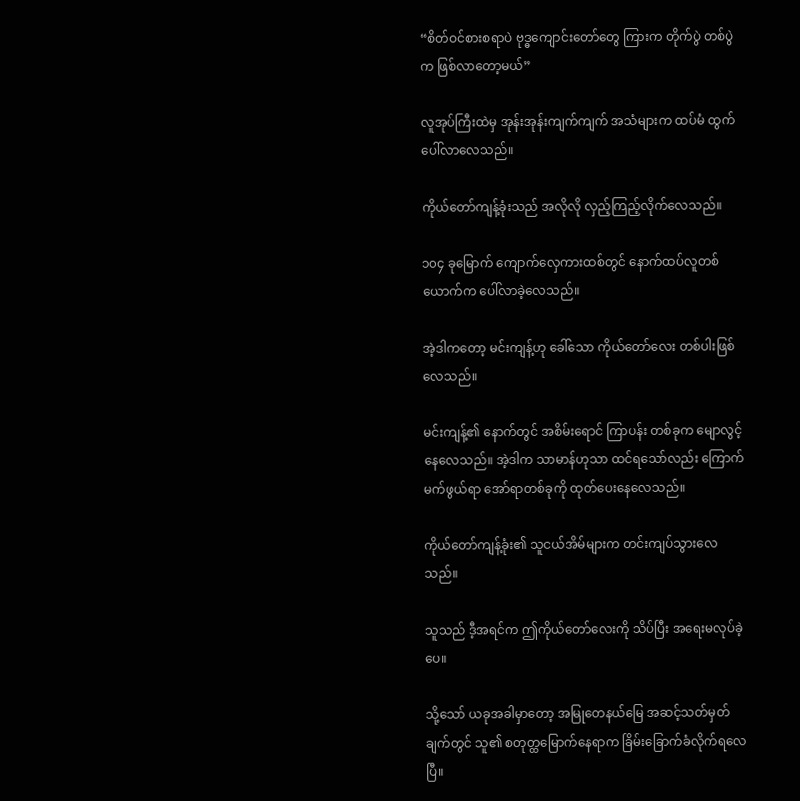“စိတ်ဝင်စားစရာပဲ ဗုဒ္ဓကျောင်းတော်တွေ ကြားက တိုက်ပွဲ တစ်ပွဲက ဖြစ်လာတော့မယ်”

လူအုပ်ကြီးထဲမှ အုန်းအုန်းကျက်ကျက် အသံများက ထပ်မံ ထွက်ပေါ်လာလေသည်။

ကိုယ်တော်ကျန့်ခုံးသည် အလိုလို လှည့်ကြည့်လိုက်လေသည်။

၁၀၄ ခုမြောက် ကျောက်လှေကားထစ်တွင် နောက်ထပ်လူတစ်ယောက်က ပေါ်လာခဲ့လေသည်။

အဲ့ဒါကတော့ မင်းကျန့်ဟု ခေါ်သော ကိုယ်တော်လေး တစ်ပါးဖြစ်လေသည်။

မင်းကျန့်၏ နောက်တွင် အစိမ်းရောင် ကြာပန်း တစ်ခုက မျောလွင့်နေလေသည်။ အဲ့ဒါက သာမာန်ဟုသာ ထင်ရသော်လည်း ကြောက်မက်ဖွယ်ရာ အော်ရာတစ်ခုကို ထုတ်ပေးနေလေသည်။

ကိုယ်တော်ကျန့်ခုံး၏ သူငယ်အိမ်များက တင်းကျပ်သွားလေသည်။

သူသည် ဒီ့အရင်က ဤကိုယ်တော်လေးကို သိပ်ပြီး အရေးမလုပ်ခဲ့ပေ။

သို့သော် ယခုအခါမှာတော့ အမြုတေနယ်မြေ အဆင့်သတ်မှတ်ချက်တွင် သူ၏ စတုတ္ထမြောက်နေရာက ခြိမ်းခြောက်ခံလိုက်ရလေပြီ။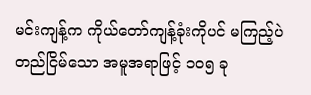မင်းကျန့်က ကိုယ်တော်ကျန့်ခုံးကိုပင် မကြည့်ပဲ တည်ငြိမ်သော အမူအရာဖြင့် ၁၀၅ ခု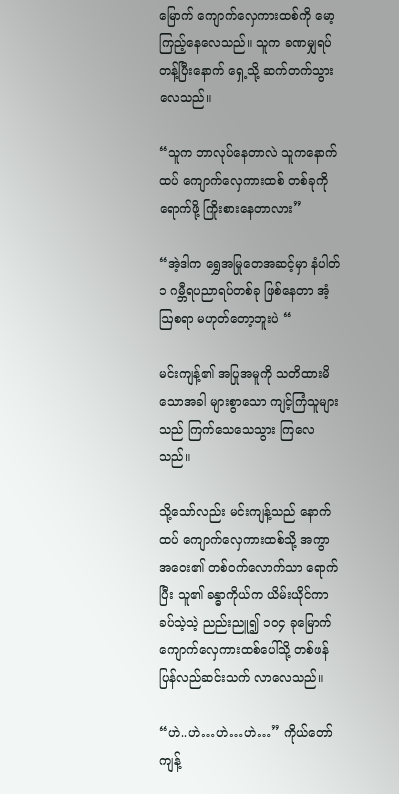မြောက် ကျောက်လှေကားထစ်ကို မော့ကြည့်နေလေသည်။ သူက ခဏမျှရပ်တန့်ပြီးနောက် ရှေ့သို့ ဆက်တက်သွားလေသည်။

“သူက ဘာလုပ်နေတာလဲ သူကနောက်ထပ် ကျောက်လှေကားထစ် တစ်ခုကို ရောက်ဖို့ ကြိုးစားနေတာလား”

“အဲ့ဒါက ရွှေအမြုတေအဆင့်မှာ နံပါတ်၁ ဂမ္ဘီရပညာရပ်တစ်ခု ဖြစ်နေတာ အံ့ဩစရာ မဟုတ်တော့ဘူးပဲ “

မင်းကျန့်၏ အပြုအမူကို သတိထားမိသောအခါ များစွာသော ကျင့်ကြံသူများသည် ကြက်သေသေသွား ကြလေသည်။

သို့သော်လည်း မင်းကျန့်သည် နောက်ထပ် ကျောက်လှေကားထစ်သို့ အကွာအဝေး၏ တစ်ဝက်လောက်သာ ရောက်ပြီး သူ၏ ခန္ဓာကိုယ်က ယိမ်းယိုင်ကာ ခပ်သဲ့သဲ့ ညည်းညူ၍ ၁၀၄ ခုမြောက် ကျောက်လှေကားထစ်ပေါ်သို့ တစ်ဖန် ပြန်လည်ဆင်းသက် လာလေသည်။

“ဟဲ..ဟဲ…ဟဲ…ဟဲ…” ကိုယ်တော်ကျန့်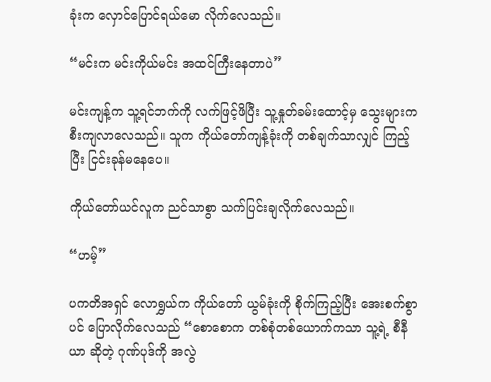ခုံးက လှောင်ပြောင်ရယ်မော လိုက်လေသည်။

“မင်းက မင်းကိုယ်မင်း အထင်ကြီးနေတာပဲ”

မင်းကျန့်က သူ့ရင်ဘက်ကို လက်ဖြင့်ဖိပြီး သူ့နှုတ်ခမ်းထောင့်မှ သွေးများက စီးကျလာလေသည်။ သူက ကိုယ်တော်ကျန့်ခုံးကို တစ်ချက်သာလျှင် ကြည့်ပြီး ငြင်းခုန်မနေပေ။

ကိုယ်တော်ယင်လူက ညင်သာစွာ သက်ပြင်းချလိုက်လေသည်။

“ဟမ့်”

ပကတိအရှင် လောရွှယ်က ကိုယ်တော် ယွမ်ခုံးကို စိုက်ကြည့်ပြီး အေးစက်စွာပင် ပြောလိုက်လေသည် “စောစောက တစ်စုံတစ်ယောက်ကသာ သူ့ရဲ့ စီနီယာ ဆိုတဲ့ ဂုဏ်ပုဒ်ကို အလွဲ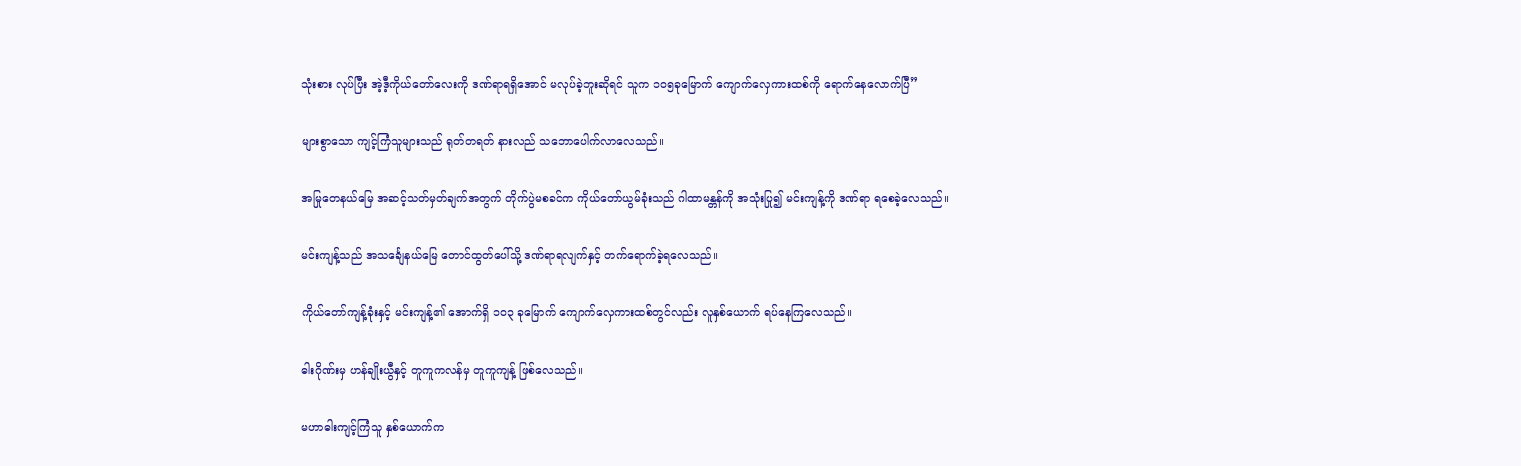သုံးစား လုပ်ပြီး အဲ့ဒီ့ကိုယ်တော်လေးကို ဒဏ်ရာရရှိအောင် မလုပ်ခဲ့ဘူးဆိုရင် သူက ၁၀၅ခုမြောက် ကျောက်လှေကားထစ်ကို ရောက်နေလောက်ပြီ”

များစွာသော ကျင့်ကြံသူများသည် ရုတ်တရတ် နားလည် သဘောပေါက်လာလေသည်။

အမြုတေနယ်မြေ အဆင့်သတ်မှတ်ချက်အတွက် တိုက်ပွဲမစခင်က ကိုယ်တော်ယွမ်ခုံးသည် ဂါထာမန္တန်ကို အသုံးပြု၍ မင်းကျန့်ကို ဒဏ်ရာ ရစေခဲ့လေသည်။

မင်းကျန့်သည် အသင်္ချေနယ်မြေ တောင်ထွတ်ပေါ်သို့ ဒဏ်ရာရလျက်နှင့် တက်ရောက်ခဲ့ရလေသည်။

ကိုယ်တော်ကျန့်ခုံးနှင့် မင်းကျန့်၏ အောက်ရှိ ၁၀၃ ခုမြောက် ကျောက်လှေကားထစ်တွင်လည်း လူနှစ်ယောက် ရပ်နေကြလေသည်။

ဓါးဂိုဏ်းမှ ဟန်ချိုးယွီနှင့် တူကူကလန်မှ တူကူကျန့် ဖြစ်လေသည်။

မဟာဓါးကျင့်ကြံသူ နှစ်ယောက်က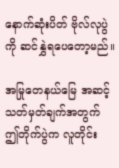နောက်ဆုံးပိတ် ဗိုလ်လုပွဲကို ဆင်နွှဲရပေတော့မည်။

အမြုတေနယ်မြေ အဆင့်သတ်မှတ်ချက်အတွက် ဤတိုက်ပွဲက လူတိုင်း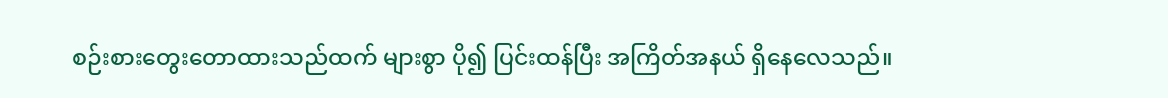စဉ်းစားတွေးတောထားသည်ထက် များစွာ ပို၍ ပြင်းထန်ပြီး အကြိတ်အနယ် ရှိနေလေသည်။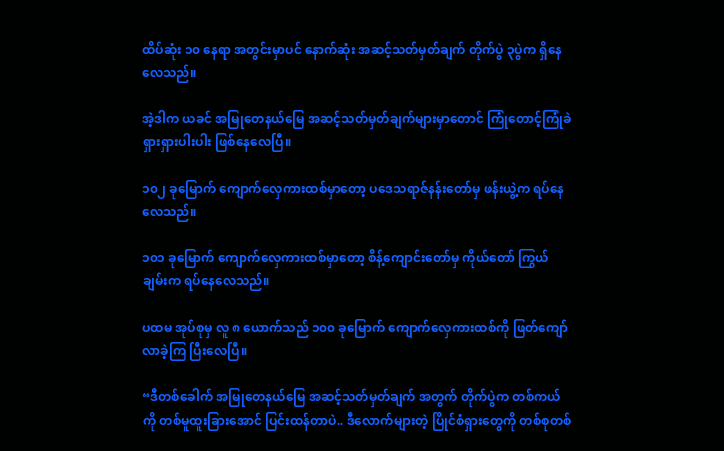ထိပ်ဆုံး ၁၀ နေရာ အတွင်းမှာပင် နောက်ဆုံး အဆင့်သတ်မှတ်ချက် တိုက်ပွဲ ၃ပွဲက ရှိနေလေသည်။

အဲ့ဒါက ယခင် အမြုတေနယ်မြေ အဆင့်သတ်မှတ်ချက်များမှာတောင် ကြုံတောင့်ကြုံခဲ ရှားရှားပါးပါး ဖြစ်နေလေပြီ။

၁၀၂ ခုမြောက် ကျောက်လှေကားထစ်မှာတော့ ပဒေသရာဇ်နန်းတော်မှ ဖန်းယွဲ့က ရပ်နေလေသည်။

၁၀၁ ခုမြောက် ကျောက်လှေကားထစ်မှာတော့ စိန့်ကျောင်းတော်မှ ကိုယ်တော် ကြွယ်ချမ်းက ရပ်နေလေသည်။

ပထမ အုပ်စုမှ လူ ၈ ယောက်သည် ၁၀၀ ခုမြောက် ကျောက်လှေကားထစ်ကို ဖြတ်ကျော်လာခဲ့ကြ ပြီးလေပြီ။

“ဒီတစ်ခေါက် အမြုတေနယ်မြေ အဆင့်သတ်မှတ်ချက် အတွက် တိုက်ပွဲက တစ်ကယ်ကို တစ်မူထူးခြားအောင် ပြင်းထန်တာပဲ.. ဒီလောက်များတဲ့ ပြိုင်စံရှားတွေကို တစ်စုတစ်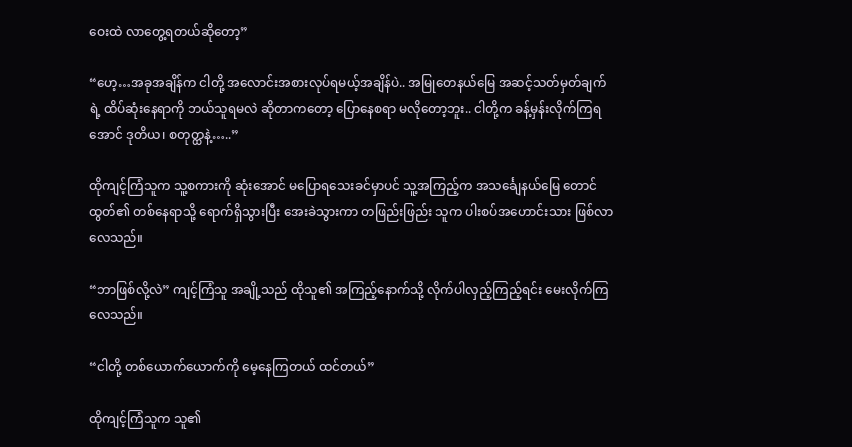ဝေးထဲ လာတွေ့ရတယ်ဆိုတော့”

“ဟေ့…အခုအချိန်က ငါတို့ အလောင်းအစားလုပ်ရမယ့်အချိန်ပဲ.. အမြုတေနယ်မြေ အဆင့်သတ်မှတ်ချက်ရဲ့ ထိပ်ဆုံးနေရာကို ဘယ်သူရမလဲ ဆိုတာကတော့ ပြောနေစရာ မလိုတော့ဘူး.. ငါတို့က ခန့်မှန်းလိုက်ကြရအောင် ဒုတိယ၊ စတုတ္ထနဲ့…..”

ထိုကျင့်ကြံသူက သူ့စကားကို ဆုံးအောင် မပြောရသေးခင်မှာပင် သူ့အကြည့်က အသင်္ချေနယ်မြေ တောင်ထွတ်၏ တစ်နေရာသို့ ရောက်ရှိသွားပြီး အေးခဲသွားကာ တဖြည်းဖြည်း သူက ပါးစပ်အဟောင်းသား ဖြစ်လာလေသည်။

“ဘာဖြစ်လို့လဲ” ကျင့်ကြံသူ အချို့သည် ထိုသူ၏ အကြည့်နောက်သို့ လိုက်ပါလှည့်ကြည့်ရင်း မေးလိုက်ကြလေသည်။

“ငါတို့ တစ်ယောက်ယောက်ကို မေ့နေကြတယ် ထင်တယ်”

ထိုကျင့်ကြံသူက သူ၏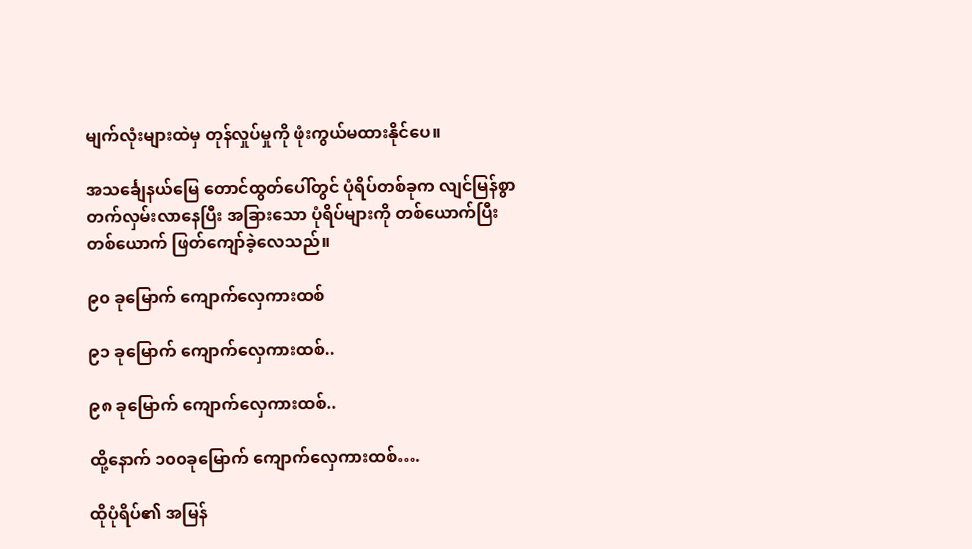မျက်လုံးများထဲမှ တုန်လှုပ်မှုကို ဖုံးကွယ်မထားနိုင်ပေ။

အသင်္ချေနယ်မြေ တောင်ထွတ်ပေါ်တွင် ပုံရိပ်တစ်ခုက လျင်မြန်စွာ တက်လှမ်းလာနေပြီး အခြားသော ပုံရိပ်များကို တစ်ယောက်ပြီးတစ်ယောက် ဖြတ်ကျော်ခဲ့လေသည်။

၉၀ ခုမြောက် ကျောက်လှေကားထစ်

၉၁ ခုမြောက် ကျောက်လှေကားထစ်..

၉၈ ခုမြောက် ကျောက်လှေကားထစ်..

ထို့နောက် ၁၀၀ခုမြောက် ကျောက်လှေကားထစ်….

ထိုပုံရိပ်၏ အမြန်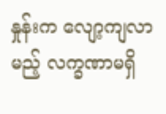နှုန်းက လျော့ကျလာမည့် လက္ခဏာမရှိ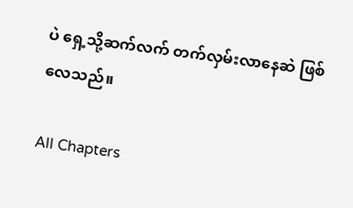ပဲ ‌ရှေ့သို့ဆက်လက် တက်လှမ်းလာနေဆဲ ဖြစ်လေသည်။

All Chapters